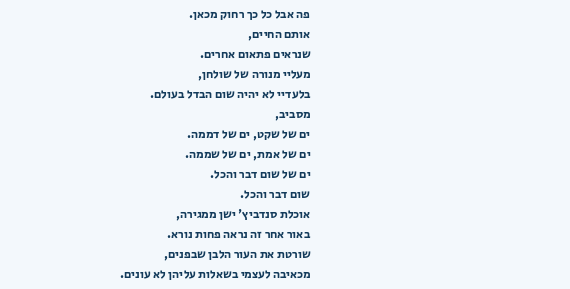פה אבל כל כך רחוק מכאן.
אותם החיים,
שנראים פתאום אחרים.
מעליי מנורה של שולחן,
בלעדיי לא יהיה שום הבדל בעולם.
מסביב,
ים של שקט, ים של דממה.
ים של אמת, ים של שממה.
ים של שום דבר והכל.
שום דבר והכל.
אוכלת סנדביץ' ישן ממגירה,
באור אחר זה נראה פחות נורא.
שורטת את העור הלבן שבפנים,
מכאיבה לעצמי בשאלות עליהן לא עונים.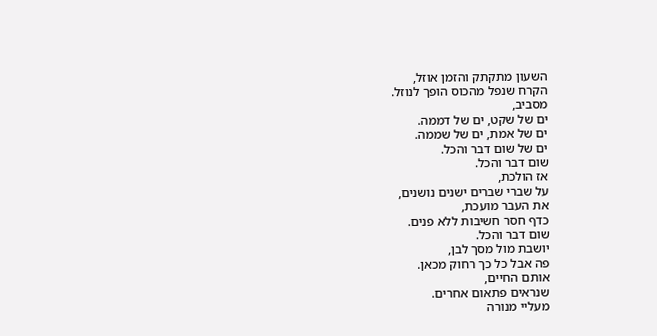השעון מתקתק והזמן אוזל,
הקרח שנפל מהכוס הופך לנוזל.
מסביב,
ים של שקט, ים של דממה.
ים של אמת, ים של שממה.
ים של שום דבר והכל.
שום דבר והכל.
אז הולכת,
על שברי שברים ישנים נושנים,
את העבר מועכת,
כדף חסר חשיבות ללא פנים.
שום דבר והכל.
יושבת מול מסך לבן,
פה אבל כל כך רחוק מכאן.
אותם החיים,
שנראים פתאום אחרים.
מעליי מנורה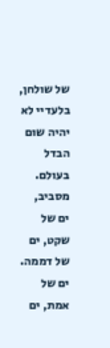של שולחן,
בלעדיי לא יהיה שום הבדל בעולם.
מסביב,
ים של שקט, ים של דממה.
ים של אמת, ים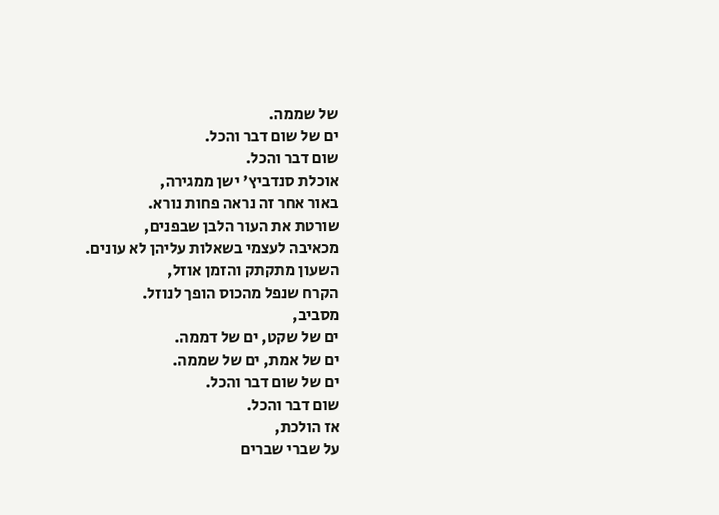של שממה.
ים של שום דבר והכל.
שום דבר והכל.
אוכלת סנדביץ' ישן ממגירה,
באור אחר זה נראה פחות נורא.
שורטת את העור הלבן שבפנים,
מכאיבה לעצמי בשאלות עליהן לא עונים.
השעון מתקתק והזמן אוזל,
הקרח שנפל מהכוס הופך לנוזל.
מסביב,
ים של שקט, ים של דממה.
ים של אמת, ים של שממה.
ים של שום דבר והכל.
שום דבר והכל.
אז הולכת,
על שברי שברים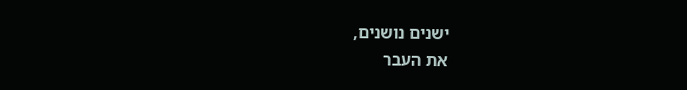ישנים נושנים,
את העבר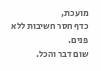מועכת,
כדף חסר חשיבות ללא פנים.
שום דבר והכל.